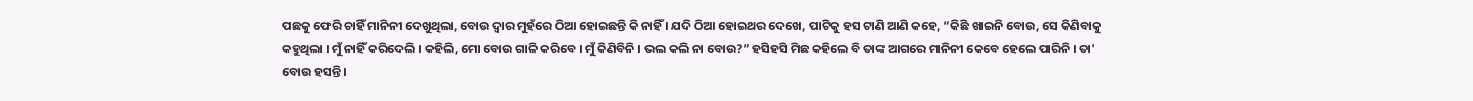ପଛକୁ ଫେରି ଚାହିଁ ମାନିନୀ ଦେଖୁଥିଲା, ବୋଉ ଦ୍ବାର ମୁହଁରେ ଠିଆ ହୋଇଛନ୍ତି କି ନାହିଁ । ଯଦି ଠିଆ ହୋଇଥର ଦେଖେ, ପାଟିକୁ ହସ ଟାଣି ଆଣି କହେ, “କିଛି ଖାଇନି ବୋଉ, ସେ କିଣିବାକୁ କହୁଥିଲା । ମୁଁ ନାହିଁ କରିଦେଲି । କହିଲି, ମୋ ବୋଉ ଗାଳି କରିବେ । ମୁଁ କିଣିବିନି । ଭଲ କଲି ନା ବୋଉ?” ହସିହସି ମିଛ କହିଲେ ବି ତାଙ୍କ ଆଗରେ ମାନିନୀ କେବେ ହେଲେ ପାରିନି । ତା' ବୋଉ ହସନ୍ତି ।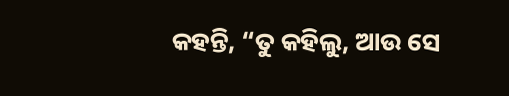କହନ୍ତି, “ତୁ କହିଲୁ, ଆଉ ସେ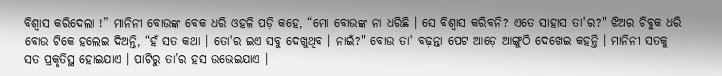ବିଶ୍ବାସ କରିଦେଲା !” ମାନିନୀ ବୋଉଙ୍କ ବେକ ଧରି ଓହଳି ପଡ଼ି କହେ, “ମୋ ବୋଉଙ୍କ ନା ଧରିଛି । ସେ ବିଶ୍ବାସ କରିବନି? ଏତେ ସାହାସ ତା'ର?" ଝିଅର ଚିବୁକ ଧରି ବୋଉ ଟିକେ ହଲେଇ ଦିଅନ୍ତି, “ହଁ ସତ କଥା । ତୋ'ର ଇଏ ସବୁ ଦେଖୁଥିବ । ନାଇଁ?" ବୋଉ ତା' ବଢ଼ନ୍ତା ପେଟ ଆଡ଼େ ଆଙ୍ଗୁଠି ଦେଖେଇ କହନ୍ତି । ମାନିନୀ ସତକୁ ସତ ପ୍ରକୃତିସ୍ଥ ହୋଇଯାଏ । ପାଟିରୁ ତା’ର ହସ ଉଭେଇଯାଏ ।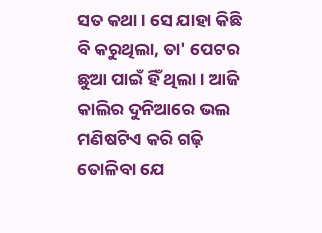ସତ କଥା । ସେ ଯାହା କିଛି ବି କରୁଥିଲା, ତା' ପେଟର ଛୁଆ ପାଇଁ ହିଁ ଥିଲା । ଆଜି କାଲିର ଦୁନିଆରେ ଭଲ ମଣିଷଟିଏ କରି ଗଢ଼ି ତୋଳିବା ଯେ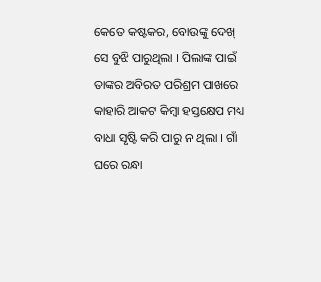କେତେ କଷ୍ଟକର, ବୋଉଙ୍କୁ ଦେଖ୍ ସେ ବୁଝି ପାରୁଥିଲା । ପିଲାଙ୍କ ପାଇଁ ତାଙ୍କର ଅବିରତ ପରିଶ୍ରମ ପାଖରେ କାହାରି ଆକଟ କିମ୍ବା ହସ୍ତକ୍ଷେପ ମଧ୍ୟ ବାଧା ସୃଷ୍ଟି କରି ପାରୁ ନ ଥିଲା । ଗାଁ ଘରେ ରନ୍ଧା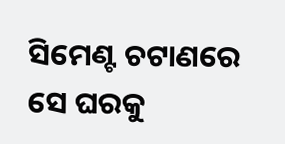ସିମେଣ୍ଟ ଚଟାଣରେ ସେ ଘରକୁ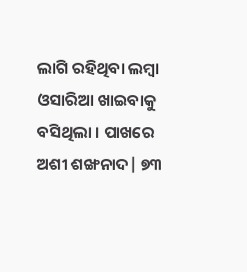ଲାଗି ରହିଥିବା ଲମ୍ବା ଓସାରିଆ ଖାଇବାକୁ ବସିଥିଲା । ପାଖରେ ଅଶୀ ଶଙ୍ଖନାଦ| ୭୩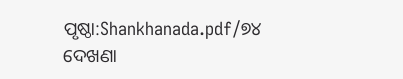ପୃଷ୍ଠା:Shankhanada.pdf/୭୪
ଦେଖଣା